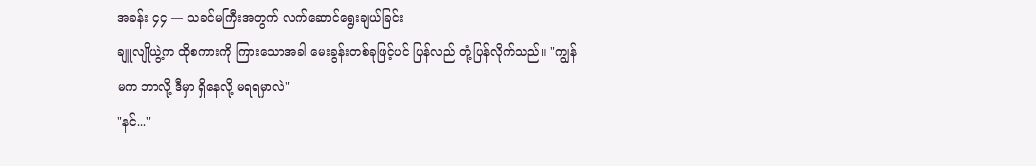အခန်း ၄၄ — သခင်မကြီးအတွက် လက်ဆောင်ရွေးချယ်ခြင်း
ချူလျိုယွဲ့က ထိုစကားကို ကြားသောအခါ မေးခွန်းတစ်ခုဖြင့်ပင် ပြန်လည် တုံ့ပြန်လိုက်သည်။ "ကျွန်မက ဘာလို့ ဒီမှာ ရှိနေလို့ မရရမှာလဲ"
"နင်..."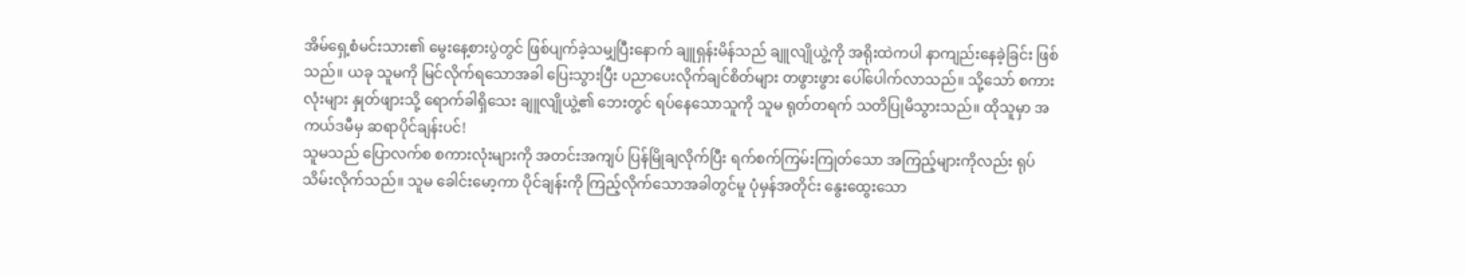အိမ်ရှေ့စံမင်းသား၏ မွေးနေ့စားပွဲတွင် ဖြစ်ပျက်ခဲ့သမျှပြီးနောက် ချူရှန်းမိန်သည် ချူလျိုယွဲ့ကို အရိုးထဲကပါ နာကျည်းနေခဲ့ခြင်း ဖြစ်သည်။ ယခု သူမကို မြင်လိုက်ရသောအခါ ပြေးသွားပြီး ပညာပေးလိုက်ချင်စိတ်များ တဖွားဖွား ပေါ်ပေါက်လာသည်။ သို့သော် စကားလုံးများ နှုတ်ဖျားသို့ ရောက်ခါရှိသေး ချူလျိုယွဲ့၏ ဘေးတွင် ရပ်နေသောသူကို သူမ ရုတ်တရက် သတိပြုမိသွားသည်။ ထိုသူမှာ အကယ်ဒမီမှ ဆရာပိုင်ချန်းပင်!
သူမသည် ပြောလက်စ စကားလုံးများကို အတင်းအကျပ် ပြန်မြိုချလိုက်ပြီး ရက်စက်ကြမ်းကြုတ်သော အကြည့်များကိုလည်း ရုပ်သိမ်းလိုက်သည်။ သူမ ခေါင်းမော့ကာ ပိုင်ချန်းကို ကြည့်လိုက်သောအခါတွင်မူ ပုံမှန်အတိုင်း နွေးထွေးသော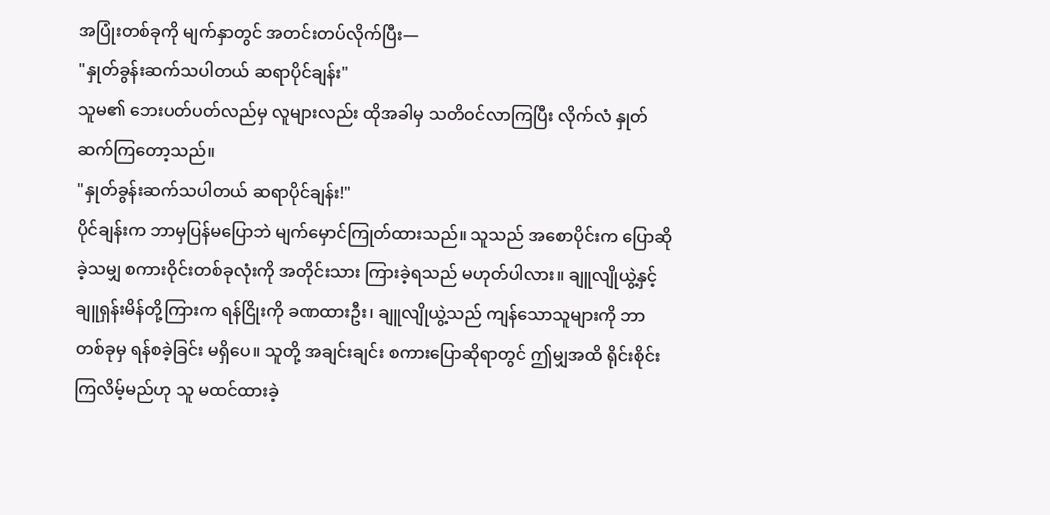အပြုံးတစ်ခုကို မျက်နှာတွင် အတင်းတပ်လိုက်ပြီး—
"နှုတ်ခွန်းဆက်သပါတယ် ဆရာပိုင်ချန်း"
သူမ၏ ဘေးပတ်ပတ်လည်မှ လူများလည်း ထိုအခါမှ သတိဝင်လာကြပြီး လိုက်လံ နှုတ်ဆက်ကြတော့သည်။
"နှုတ်ခွန်းဆက်သပါတယ် ဆရာပိုင်ချန်း!"
ပိုင်ချန်းက ဘာမှပြန်မပြောဘဲ မျက်မှောင်ကြုတ်ထားသည်။ သူသည် အစောပိုင်းက ပြောဆိုခဲ့သမျှ စကားဝိုင်းတစ်ခုလုံးကို အတိုင်းသား ကြားခဲ့ရသည် မဟုတ်ပါလား။ ချူလျိုယွဲ့နှင့် ချူရှန်းမိန်တို့ကြားက ရန်ငြိုးကို ခဏထားဦး၊ ချူလျိုယွဲ့သည် ကျန်သောသူများကို ဘာတစ်ခုမှ ရန်စခဲ့ခြင်း မရှိပေ။ သူတို့ အချင်းချင်း စကားပြောဆိုရာတွင် ဤမျှအထိ ရိုင်းစိုင်းကြလိမ့်မည်ဟု သူ မထင်ထားခဲ့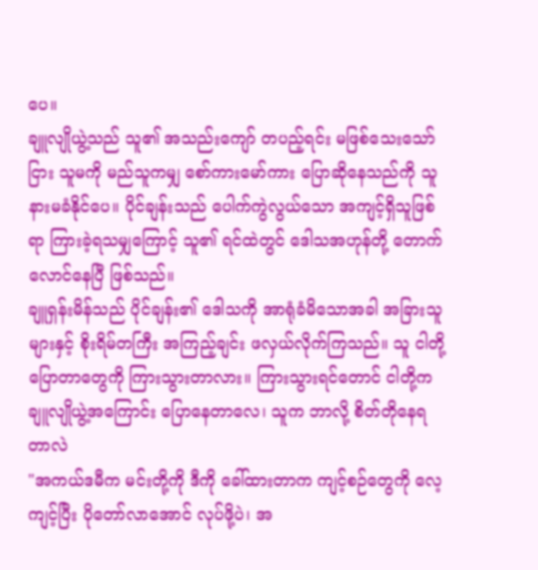ပေ။
ချူလျိုယွဲ့သည် သူ၏ အသည်းကျော် တပည့်ရင်း မဖြစ်သေးသော်ငြား သူမကို မည်သူကမျှ စော်ကားမော်ကား ပြောဆိုနေသည်ကို သူ နားမခံနိုင်ပေ။ ပိုင်ချန်းသည် ပေါက်ကွဲလွယ်သော အကျင့်ရှိသူဖြစ်ရာ ကြားခဲ့ရသမျှကြောင့် သူ၏ ရင်ထဲတွင် ဒေါသအဟုန်တို့ တောက်လောင်နေပြီ ဖြစ်သည်။
ချူရှန်းမိန်သည် ပိုင်ချန်း၏ ဒေါသကို အာရုံခံမိသောအခါ အခြားသူများနှင့် စိုးရိမ်တကြီး အကြည့်ချင်း ဖလှယ်လိုက်ကြသည်။ သူ ငါတို့ ပြောတာတွေကို ကြားသွားတာလား။ ကြားသွားရင်တောင် ငါတို့က ချူလျိုယွဲ့အကြောင်း ပြောနေတာလေ၊ သူက ဘာလို့ စိတ်တိုနေရတာလဲ
"အကယ်ဒမီက မင်းတို့ကို ဒီကို ခေါ်ထားတာက ကျင့်စဉ်တွေကို လေ့ကျင့်ပြီး ပိုတော်လာအောင် လုပ်ဖို့ပဲ၊ အ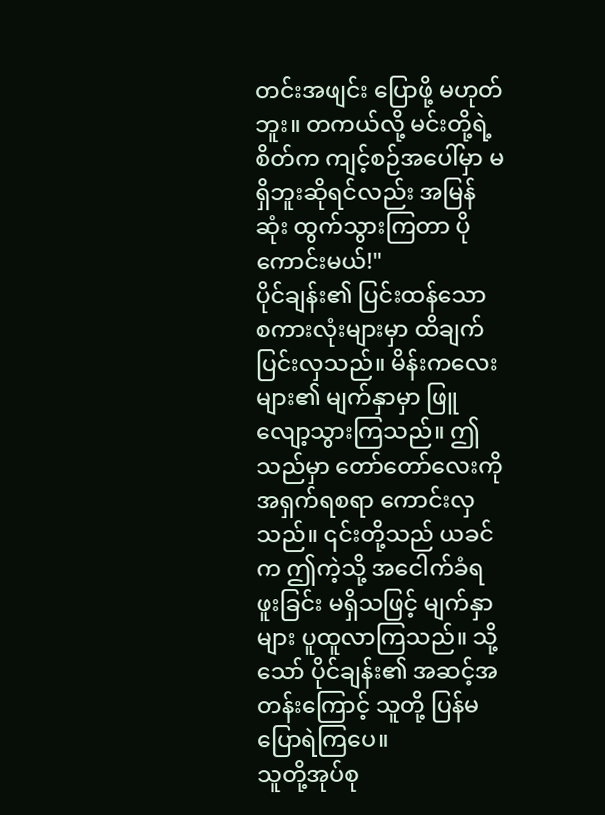တင်းအဖျင်း ပြောဖို့ မဟုတ်ဘူး။ တကယ်လို့ မင်းတို့ရဲ့ စိတ်က ကျင့်စဉ်အပေါ်မှာ မရှိဘူးဆိုရင်လည်း အမြန်ဆုံး ထွက်သွားကြတာ ပိုကောင်းမယ်!"
ပိုင်ချန်း၏ ပြင်းထန်သော စကားလုံးများမှာ ထိချက်ပြင်းလှသည်။ မိန်းကလေးများ၏ မျက်နှာမှာ ဖြူလျော့သွားကြသည်။ ဤသည်မှာ တော်တော်လေးကို အရှက်ရစရာ ကောင်းလှသည်။ ၎င်းတို့သည် ယခင်က ဤကဲ့သို့ အငေါက်ခံရဖူးခြင်း မရှိသဖြင့် မျက်နှာများ ပူထူလာကြသည်။ သို့သော် ပိုင်ချန်း၏ အဆင့်အတန်းကြောင့် သူတို့ ပြန်မပြောရဲကြပေ။
သူတို့အုပ်စု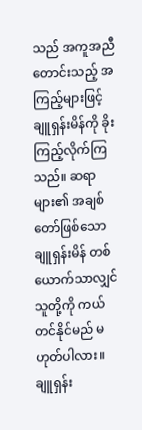သည် အကူအညီတောင်းသည့် အကြည့်များဖြင့် ချူရှန်းမိန်ကို ခိုးကြည့်လိုက်ကြသည်။ ဆရာများ၏ အချစ်တော်ဖြစ်သော ချူရှန်းမိန် တစ်ယောက်သာလျှင် သူတို့ကို ကယ်တင်နိုင်မည် မဟုတ်ပါလား။ ချူရှန်း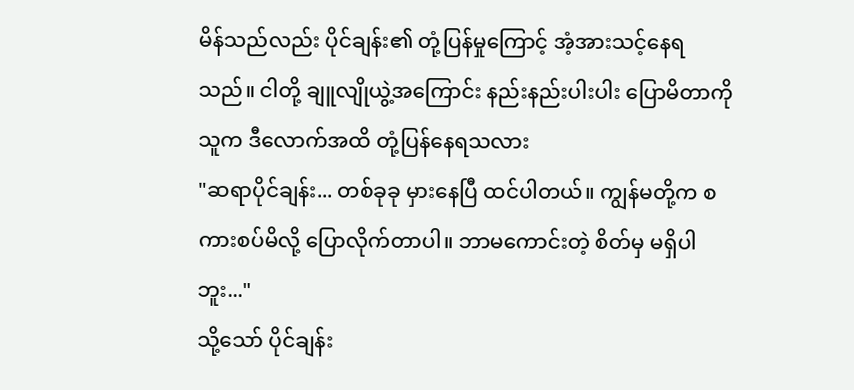မိန်သည်လည်း ပိုင်ချန်း၏ တုံ့ပြန်မှုကြောင့် အံ့အားသင့်နေရသည်။ ငါတို့ ချူလျိုယွဲ့အကြောင်း နည်းနည်းပါးပါး ပြောမိတာကို သူက ဒီလောက်အထိ တုံ့ပြန်နေရသလား
"ဆရာပိုင်ချန်း... တစ်ခုခု မှားနေပြီ ထင်ပါတယ်။ ကျွန်မတို့က စကားစပ်မိလို့ ပြောလိုက်တာပါ။ ဘာမကောင်းတဲ့ စိတ်မှ မရှိပါဘူး..."
သို့သော် ပိုင်ချန်း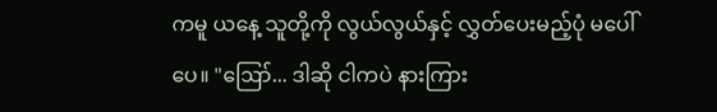ကမူ ယနေ့ သူတို့ကို လွယ်လွယ်နှင့် လွှတ်ပေးမည့်ပုံ မပေါ်ပေ။ "ဪ... ဒါဆို ငါကပဲ နားကြား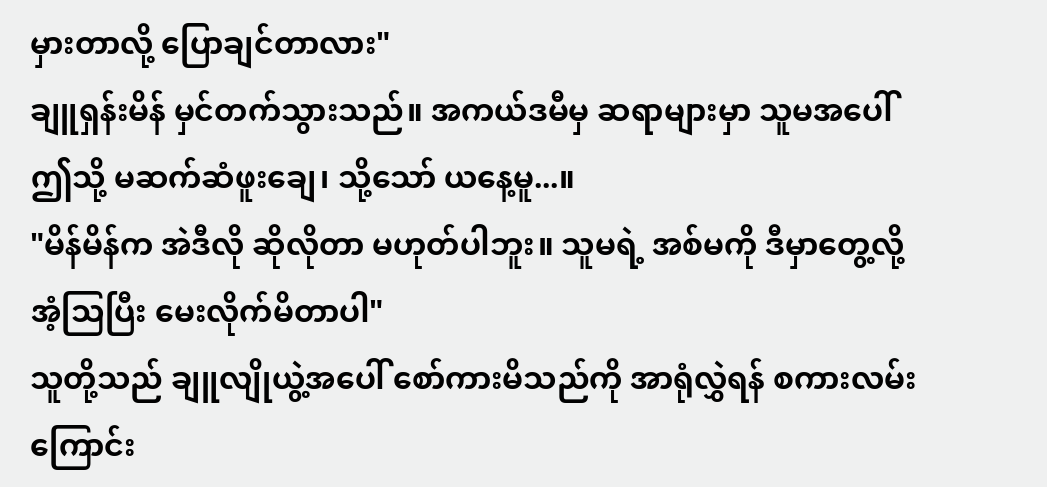မှားတာလို့ ပြောချင်တာလား"
ချူရှန်းမိန် မှင်တက်သွားသည်။ အကယ်ဒမီမှ ဆရာများမှာ သူမအပေါ် ဤသို့ မဆက်ဆံဖူးချေ၊ သို့သော် ယနေ့မူ...။
"မိန်မိန်က အဲဒီလို ဆိုလိုတာ မဟုတ်ပါဘူး။ သူမရဲ့ အစ်မကို ဒီမှာတွေ့လို့ အံ့သြပြီး မေးလိုက်မိတာပါ"
သူတို့သည် ချူလျိုယွဲ့အပေါ် စော်ကားမိသည်ကို အာရုံလွှဲရန် စကားလမ်းကြောင်း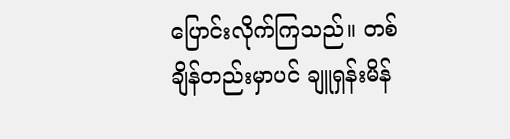ပြောင်းလိုက်ကြသည်။ တစ်ချိန်တည်းမှာပင် ချူရှန်းမိန်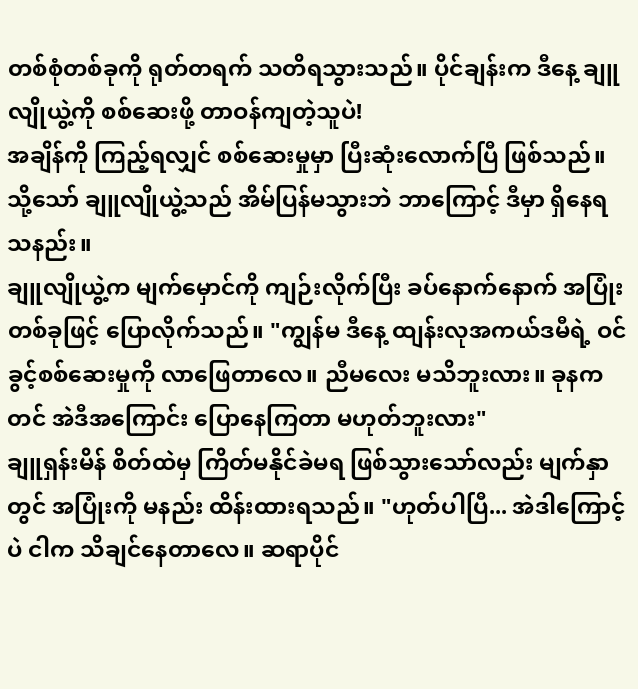တစ်စုံတစ်ခုကို ရုတ်တရက် သတိရသွားသည်။ ပိုင်ချန်းက ဒီနေ့ ချူလျိုယွဲ့ကို စစ်ဆေးဖို့ တာဝန်ကျတဲ့သူပဲ!
အချိန်ကို ကြည့်ရလျှင် စစ်ဆေးမှုမှာ ပြီးဆုံးလောက်ပြီ ဖြစ်သည်။ သို့သော် ချူလျိုယွဲ့သည် အိမ်ပြန်မသွားဘဲ ဘာကြောင့် ဒီမှာ ရှိနေရသနည်း။
ချူလျိုယွဲ့က မျက်မှောင်ကို ကျဉ်းလိုက်ပြီး ခပ်နောက်နောက် အပြုံးတစ်ခုဖြင့် ပြောလိုက်သည်။ "ကျွန်မ ဒီနေ့ ထျန်းလုအကယ်ဒမီရဲ့ ဝင်ခွင့်စစ်ဆေးမှုကို လာဖြေတာလေ။ ညီမလေး မသိဘူးလား။ ခုနကတင် အဲဒီအကြောင်း ပြောနေကြတာ မဟုတ်ဘူးလား"
ချူရှန်းမိန် စိတ်ထဲမှ ကြိတ်မနိုင်ခဲမရ ဖြစ်သွားသော်လည်း မျက်နှာတွင် အပြုံးကို မနည်း ထိန်းထားရသည်။ "ဟုတ်ပါပြီ... အဲဒါကြောင့်ပဲ ငါက သိချင်နေတာလေ။ ဆရာပိုင်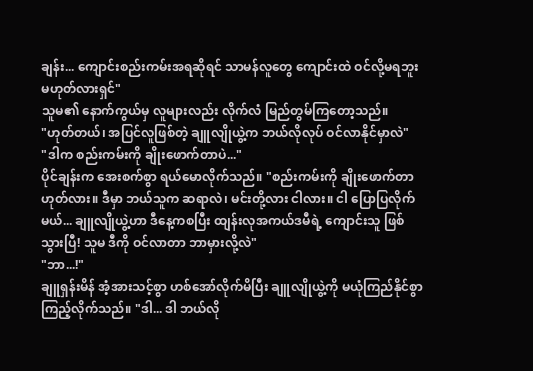ချန်း... ကျောင်းစည်းကမ်းအရဆိုရင် သာမန်လူတွေ ကျောင်းထဲ ဝင်လို့မရဘူး မဟုတ်လားရှင်"
သူမ၏ နောက်ကွယ်မှ လူများလည်း လိုက်လံ မြည်တွမ်ကြတော့သည်။
"ဟုတ်တယ်၊ အပြင်လူဖြစ်တဲ့ ချူလျိုယွဲ့က ဘယ်လိုလုပ် ဝင်လာနိုင်မှာလဲ"
"ဒါက စည်းကမ်းကို ချိုးဖောက်တာပဲ..."
ပိုင်ချန်းက အေးစက်စွာ ရယ်မောလိုက်သည်။ "စည်းကမ်းကို ချိုးဖောက်တာ ဟုတ်လား။ ဒီမှာ ဘယ်သူက ဆရာလဲ၊ မင်းတို့လား ငါလား။ ငါ ပြောပြလိုက်မယ်... ချူလျိုယွဲ့ဟာ ဒီနေ့ကစပြီး ထျန်းလုအကယ်ဒမီရဲ့ ကျောင်းသူ ဖြစ်သွားပြီ! သူမ ဒီကို ဝင်လာတာ ဘာမှားလို့လဲ"
"ဘာ...!"
ချူရှန်းမိန် အံ့အားသင့်စွာ ဟစ်အော်လိုက်မိပြီး ချူလျိုယွဲ့ကို မယုံကြည်နိုင်စွာ ကြည့်လိုက်သည်။ "ဒါ... ဒါ ဘယ်လို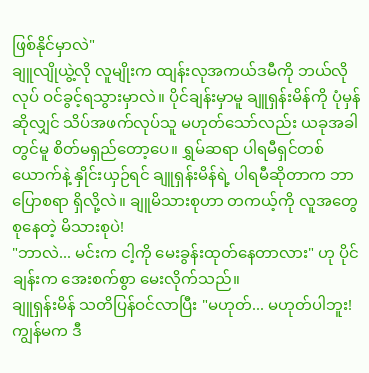ဖြစ်နိုင်မှာလဲ"
ချူလျိုယွဲ့လို လူမျိုးက ထျန်းလုအကယ်ဒမီကို ဘယ်လိုလုပ် ဝင်ခွင့်ရသွားမှာလဲ။ ပိုင်ချန်းမှာမူ ချူရှန်းမိန်ကို ပုံမှန်ဆိုလျှင် သိပ်အဖက်လုပ်သူ မဟုတ်သော်လည်း ယခုအခါတွင်မူ စိတ်မရှည်တော့ပေ။ ရွှမ်ဆရာ ပါရမီရှင်တစ်ယောက်နဲ့ နှိုင်းယှဉ်ရင် ချူရှန်းမိန်ရဲ့ ပါရမီဆိုတာက ဘာပြောစရာ ရှိလို့လဲ။ ချူမိသားစုဟာ တကယ့်ကို လူအတွေ စုနေတဲ့ မိသားစုပဲ!
"ဘာလဲ... မင်းက ငါ့ကို မေးခွန်းထုတ်နေတာလား" ဟု ပိုင်ချန်းက အေးစက်စွာ မေးလိုက်သည်။
ချူရှန်းမိန် သတိပြန်ဝင်လာပြီး "မဟုတ်... မဟုတ်ပါဘူး! ကျွန်မက ဒီ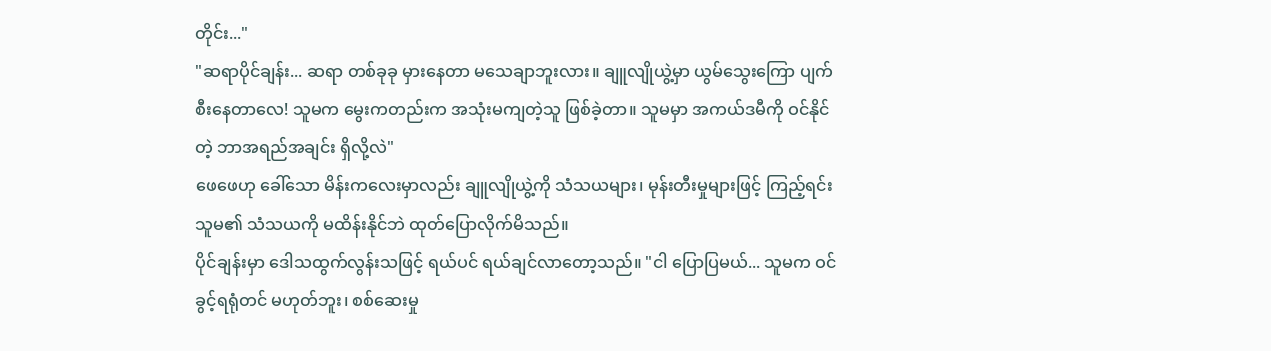တိုင်း..."
"ဆရာပိုင်ချန်း... ဆရာ တစ်ခုခု မှားနေတာ မသေချာဘူးလား။ ချူလျိုယွဲ့မှာ ယွမ်သွေးကြော ပျက်စီးနေတာလေ! သူမက မွေးကတည်းက အသုံးမကျတဲ့သူ ဖြစ်ခဲ့တာ။ သူမမှာ အကယ်ဒမီကို ဝင်နိုင်တဲ့ ဘာအရည်အချင်း ရှိလို့လဲ"
ဖေဖေဟု ခေါ်သော မိန်းကလေးမှာလည်း ချူလျိုယွဲ့ကို သံသယများ၊ မုန်းတီးမှုများဖြင့် ကြည့်ရင်း သူမ၏ သံသယကို မထိန်းနိုင်ဘဲ ထုတ်ပြောလိုက်မိသည်။
ပိုင်ချန်းမှာ ဒေါသထွက်လွန်းသဖြင့် ရယ်ပင် ရယ်ချင်လာတော့သည်။ "ငါ ပြောပြမယ်... သူမက ဝင်ခွင့်ရရုံတင် မဟုတ်ဘူး၊ စစ်ဆေးမှု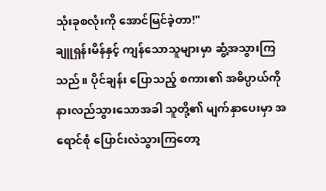သုံးခုစလုံးကို အောင်မြင်ခဲ့တာ!"
ချူရှန်းမိန်နှင့် ကျန်သောသူများမှာ ဆွံ့အသွားကြသည်။ ပိုင်ချန်း ပြောသည့် စကား၏ အဓိပ္ပာယ်ကို နားလည်သွားသောအခါ သူတို့၏ မျက်နှာပေးမှာ အရောင်စုံ ပြောင်းလဲသွားကြတော့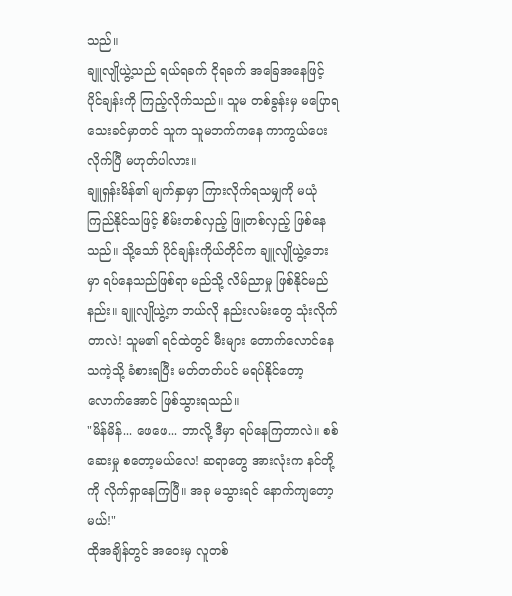သည်။
ချူလျိုယွဲ့သည် ရယ်ရခက် ငိုရခက် အခြေအနေဖြင့် ပိုင်ချန်းကို ကြည့်လိုက်သည်။ သူမ တစ်ခွန်းမှ မပြောရသေးခင်မှာတင် သူက သူမဘက်ကနေ ကာကွယ်ပေးလိုက်ပြီ မဟုတ်ပါလား။
ချူရှန်းမိန်၏ မျက်နှာမှာ ကြားလိုက်ရသမျှကို မယုံကြည်နိုင်သဖြင့် စိမ်းတစ်လှည့် ဖြူတစ်လှည့် ဖြစ်နေသည်။ သို့သော် ပိုင်ချန်းကိုယ်တိုင်က ချူလျိုယွဲ့ဘေးမှာ ရပ်နေသည်ဖြစ်ရာ မည်သို့ လိမ်ညာမှု ဖြစ်နိုင်မည်နည်း။ ချူလျိုယွဲ့က ဘယ်လို နည်းလမ်းတွေ သုံးလိုက်တာလဲ! သူမ၏ ရင်ထဲတွင် မီးများ တောက်လောင်နေသကဲ့သို့ ခံစားရပြီး မတ်တတ်ပင် မရပ်နိုင်တော့လောက်အောင် ဖြစ်သွားရသည်။
"မိန်မိန်... ဖေဖေ... ဘာလို့ ဒီမှာ ရပ်နေကြတာလဲ။ စစ်ဆေးမှု စတော့မယ်လေ! ဆရာတွေ အားလုံးက နင်တို့ကို လိုက်ရှာနေကြပြီ။ အခု မသွားရင် နောက်ကျတော့မယ်!"
ထိုအချိန်တွင် အဝေးမှ လူတစ်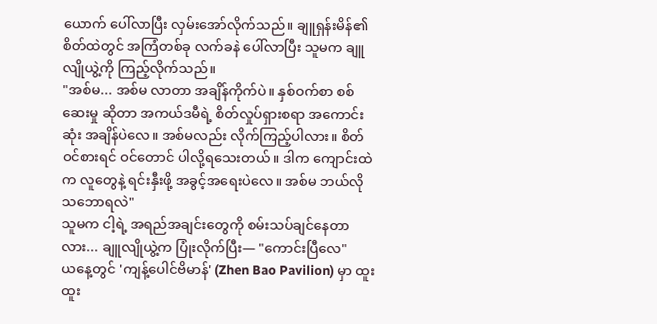ယောက် ပေါ်လာပြီး လှမ်းအော်လိုက်သည်။ ချူရှန်းမိန်၏ စိတ်ထဲတွင် အကြံတစ်ခု လက်ခနဲ ပေါ်လာပြီး သူမက ချူလျိုယွဲ့ကို ကြည့်လိုက်သည်။
"အစ်မ... အစ်မ လာတာ အချိန်ကိုက်ပဲ။ နှစ်ဝက်စာ စစ်ဆေးမှု ဆိုတာ အကယ်ဒမီရဲ့ စိတ်လှုပ်ရှားစရာ အကောင်းဆုံး အချိန်ပဲလေ။ အစ်မလည်း လိုက်ကြည့်ပါလား။ စိတ်ဝင်စားရင် ဝင်တောင် ပါလို့ရသေးတယ်။ ဒါက ကျောင်းထဲက လူတွေနဲ့ ရင်းနှီးဖို့ အခွင့်အရေးပဲလေ။ အစ်မ ဘယ်လို သဘောရလဲ"
သူမက ငါ့ရဲ့ အရည်အချင်းတွေကို စမ်းသပ်ချင်နေတာလား... ချူလျိုယွဲ့က ပြုံးလိုက်ပြီး— "ကောင်းပြီလေ"
ယနေ့တွင် 'ကျန့်ပေါင်ဗိမာန်' (Zhen Bao Pavilion) မှာ ထူးထူး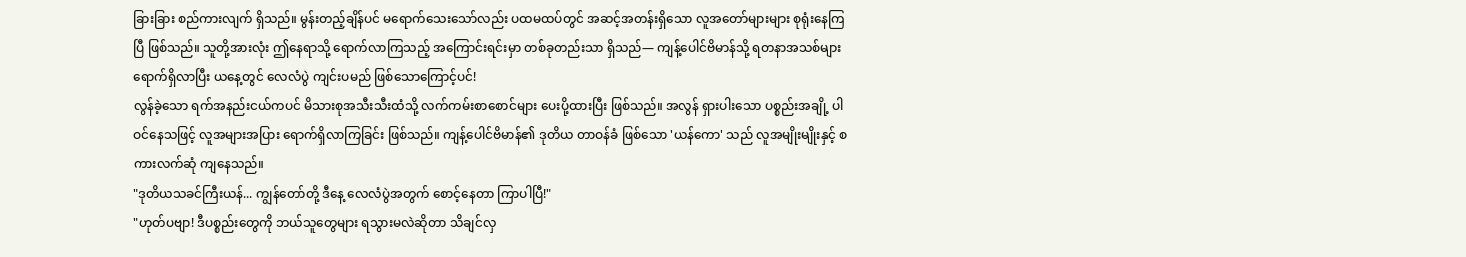ခြားခြား စည်ကားလျက် ရှိသည်။ မွန်းတည့်ချိန်ပင် မရောက်သေးသော်လည်း ပထမထပ်တွင် အဆင့်အတန်းရှိသော လူအတော်များများ စုရုံးနေကြပြီ ဖြစ်သည်။ သူတို့အားလုံး ဤနေရာသို့ ရောက်လာကြသည့် အကြောင်းရင်းမှာ တစ်ခုတည်းသာ ရှိသည်— ကျန့်ပေါင်ဗိမာန်သို့ ရတနာအသစ်များ ရောက်ရှိလာပြီး ယနေ့တွင် လေလံပွဲ ကျင်းပမည် ဖြစ်သောကြောင့်ပင်!
လွန်ခဲ့သော ရက်အနည်းငယ်ကပင် မိသားစုအသီးသီးထံသို့ လက်ကမ်းစာစောင်များ ပေးပို့ထားပြီး ဖြစ်သည်။ အလွန် ရှားပါးသော ပစ္စည်းအချို့ ပါဝင်နေသဖြင့် လူအများအပြား ရောက်ရှိလာကြခြင်း ဖြစ်သည်။ ကျန့်ပေါင်ဗိမာန်၏ ဒုတိယ တာဝန်ခံ ဖြစ်သော 'ယန်ကော' သည် လူအမျိုးမျိုးနှင့် စကားလက်ဆုံ ကျနေသည်။
"ဒုတိယသခင်ကြီးယန်... ကျွန်တော်တို့ ဒီနေ့ လေလံပွဲအတွက် စောင့်နေတာ ကြာပါပြီ!"
"ဟုတ်ပဗျာ! ဒီပစ္စည်းတွေကို ဘယ်သူတွေများ ရသွားမလဲဆိုတာ သိချင်လှ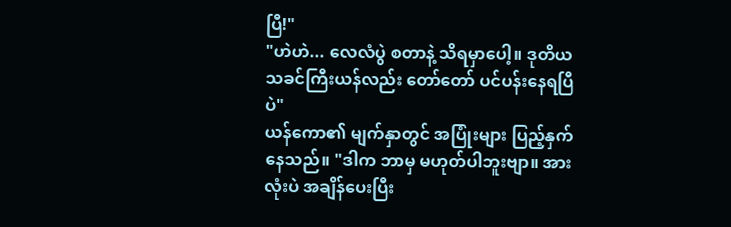ပြီ!"
"ဟဲဟဲ... လေလံပွဲ စတာနဲ့ သိရမှာပေါ့။ ဒုတိယသခင်ကြီးယန်လည်း တော်တော် ပင်ပန်းနေရပြီပဲ"
ယန်ကော၏ မျက်နှာတွင် အပြုံးများ ပြည့်နှက်နေသည်။ "ဒါက ဘာမှ မဟုတ်ပါဘူးဗျာ။ အားလုံးပဲ အချိန်ပေးပြီး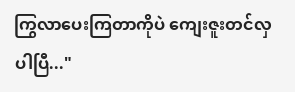ကြွလာပေးကြတာကိုပဲ ကျေးဇူးတင်လှပါပြီ..."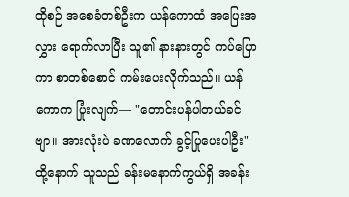ထိုစဉ် အစေခံတစ်ဦးက ယန်ကောထံ အပြေးအလွှား ရောက်လာပြီး သူ၏ နားနားတွင် ကပ်ပြောကာ စာတစ်စောင် ကမ်းပေးလိုက်သည်။ ယန်ကောက ပြုံးလျက်— "တောင်းပန်ပါတယ်ခင်ဗျာ။ အားလုံးပဲ ခဏလောက် ခွင့်ပြုပေးပါဦး"
ထို့နောက် သူသည် ခန်းမနောက်ကွယ်ရှိ အခန်း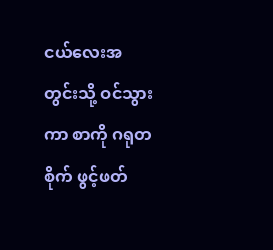ငယ်လေးအတွင်းသို့ ဝင်သွားကာ စာကို ဂရုတစိုက် ဖွင့်ဖတ်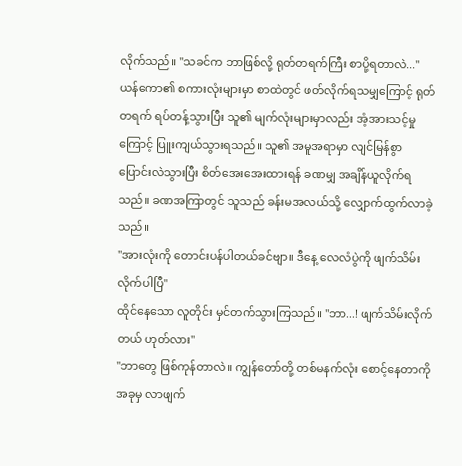လိုက်သည်။ "သခင်က ဘာဖြစ်လို့ ရုတ်တရက်ကြီး စာပို့ရတာလဲ..."
ယန်ကော၏ စကားလုံးများမှာ စာထဲတွင် ဖတ်လိုက်ရသမျှကြောင့် ရုတ်တရက် ရပ်တန့်သွားပြီး သူ၏ မျက်လုံးများမှာလည်း အံ့အားသင့်မှုကြောင့် ပြူးကျယ်သွားရသည်။ သူ၏ အမူအရာမှာ လျင်မြန်စွာ ပြောင်းလဲသွားပြီး စိတ်အေးအေးထားရန် ခဏမျှ အချိန်ယူလိုက်ရသည်။ ခဏအကြာတွင် သူသည် ခန်းမအလယ်သို့ လျှောက်ထွက်လာခဲ့သည်။
"အားလုံးကို တောင်းပန်ပါတယ်ခင်ဗျာ။ ဒီနေ့ လေလံပွဲကို ဖျက်သိမ်းလိုက်ပါပြီ"
ထိုင်နေသော လူတိုင်း မှင်တက်သွားကြသည်။ "ဘာ...! ဖျက်သိမ်းလိုက်တယ် ဟုတ်လား"
"ဘာတွေ ဖြစ်ကုန်တာလဲ။ ကျွန်တော်တို့ တစ်မနက်လုံး စောင့်နေတာကို အခုမှ လာဖျက်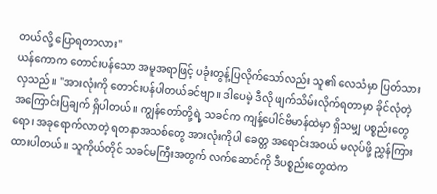တယ်လို့ ပြောရတာလား"
ယန်ကောက တောင်းပန်သော အမူအရာဖြင့် ပခုံးတွန့်ပြလိုက်သော်လည်း သူ၏ လေသံမှာ ပြတ်သားလှသည်။ "အားလုံးကို တောင်းပန်ပါတယ်ခင်ဗျာ။ ဒါပေမဲ့ ဒီလို ဖျက်သိမ်းလိုက်ရတာမှာ ခိုင်လုံတဲ့ အကြောင်းပြချက် ရှိပါတယ်။ ကျွန်တော်တို့ရဲ့ သခင်က ကျန့်ပေါင်ဗိမာန်ထဲမှာ ရှိသမျှ ပစ္စည်းတွေရော၊ အခုရောက်လာတဲ့ ရတနာအသစ်တွေ အားလုံးကိုပါ ခေတ္တ အရောင်းအဝယ် မလုပ်ဖို့ ညွှန်ကြားထားပါတယ်။ သူကိုယ်တိုင် သခင်မကြီးအတွက် လက်ဆောင်ကို ဒီပစ္စည်းတွေထဲက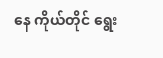နေ ကိုယ်တိုင် ရွေး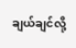ချယ်ချင်လို့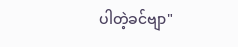ပါတဲ့ခင်ဗျာ"